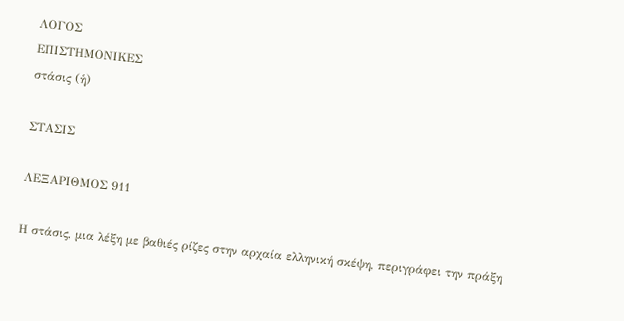ΛΟΓΟΣ
ΕΠΙΣΤΗΜΟΝΙΚΕΣ
στάσις (ἡ)

ΣΤΑΣΙΣ

ΛΕΞΑΡΙΘΜΟΣ 911

Η στάσις, μια λέξη με βαθιές ρίζες στην αρχαία ελληνική σκέψη, περιγράφει την πράξη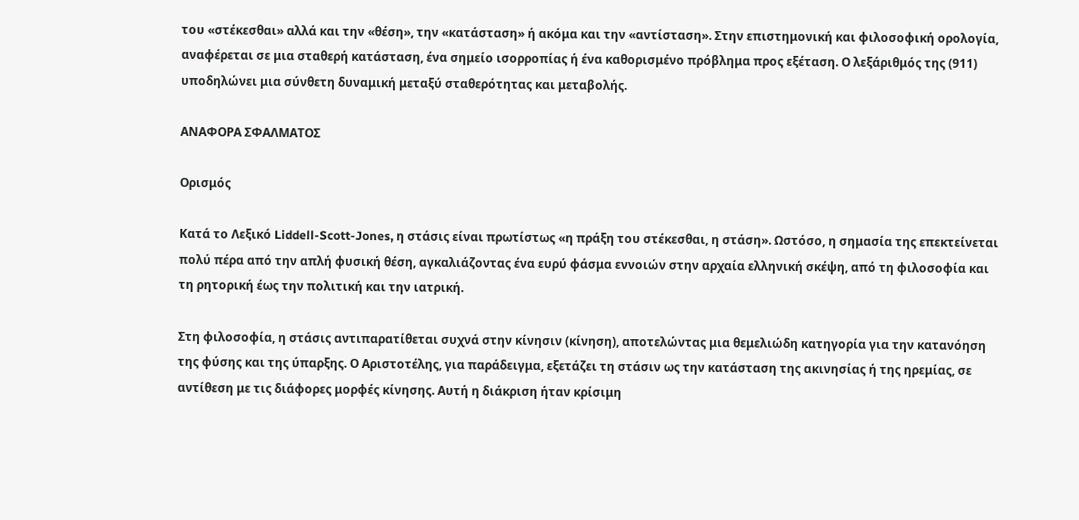του «στέκεσθαι» αλλά και την «θέση», την «κατάσταση» ή ακόμα και την «αντίσταση». Στην επιστημονική και φιλοσοφική ορολογία, αναφέρεται σε μια σταθερή κατάσταση, ένα σημείο ισορροπίας ή ένα καθορισμένο πρόβλημα προς εξέταση. Ο λεξάριθμός της (911) υποδηλώνει μια σύνθετη δυναμική μεταξύ σταθερότητας και μεταβολής.

ΑΝΑΦΟΡΑ ΣΦΑΛΜΑΤΟΣ

Ορισμός

Κατά το Λεξικό Liddell-Scott-Jones, η στάσις είναι πρωτίστως «η πράξη του στέκεσθαι, η στάση». Ωστόσο, η σημασία της επεκτείνεται πολύ πέρα από την απλή φυσική θέση, αγκαλιάζοντας ένα ευρύ φάσμα εννοιών στην αρχαία ελληνική σκέψη, από τη φιλοσοφία και τη ρητορική έως την πολιτική και την ιατρική.

Στη φιλοσοφία, η στάσις αντιπαρατίθεται συχνά στην κίνησιν (κίνηση), αποτελώντας μια θεμελιώδη κατηγορία για την κατανόηση της φύσης και της ύπαρξης. Ο Αριστοτέλης, για παράδειγμα, εξετάζει τη στάσιν ως την κατάσταση της ακινησίας ή της ηρεμίας, σε αντίθεση με τις διάφορες μορφές κίνησης. Αυτή η διάκριση ήταν κρίσιμη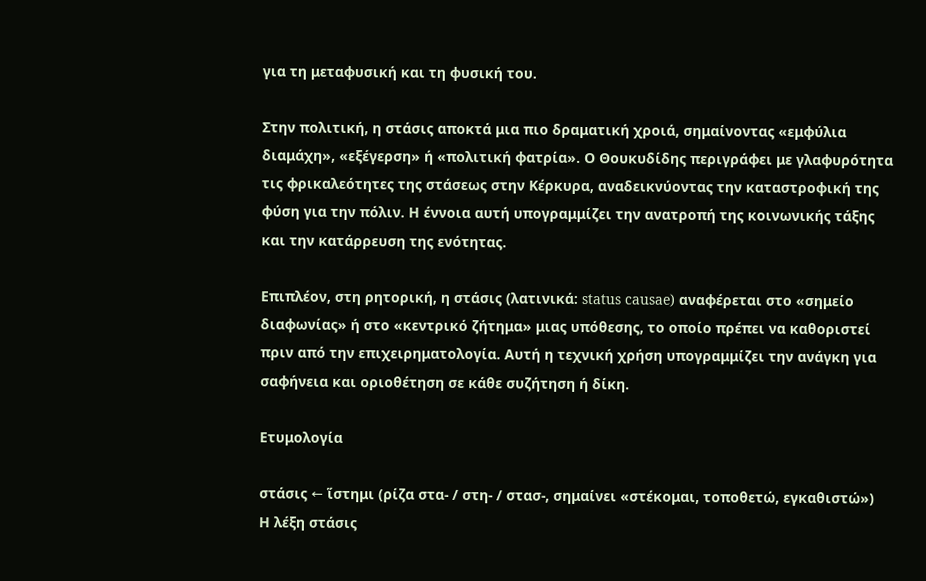για τη μεταφυσική και τη φυσική του.

Στην πολιτική, η στάσις αποκτά μια πιο δραματική χροιά, σημαίνοντας «εμφύλια διαμάχη», «εξέγερση» ή «πολιτική φατρία». Ο Θουκυδίδης περιγράφει με γλαφυρότητα τις φρικαλεότητες της στάσεως στην Κέρκυρα, αναδεικνύοντας την καταστροφική της φύση για την πόλιν. Η έννοια αυτή υπογραμμίζει την ανατροπή της κοινωνικής τάξης και την κατάρρευση της ενότητας.

Επιπλέον, στη ρητορική, η στάσις (λατινικά: status causae) αναφέρεται στο «σημείο διαφωνίας» ή στο «κεντρικό ζήτημα» μιας υπόθεσης, το οποίο πρέπει να καθοριστεί πριν από την επιχειρηματολογία. Αυτή η τεχνική χρήση υπογραμμίζει την ανάγκη για σαφήνεια και οριοθέτηση σε κάθε συζήτηση ή δίκη.

Ετυμολογία

στάσις ← ἵστημι (ρίζα στα- / στη- / στασ-, σημαίνει «στέκομαι, τοποθετώ, εγκαθιστώ»)
Η λέξη στάσις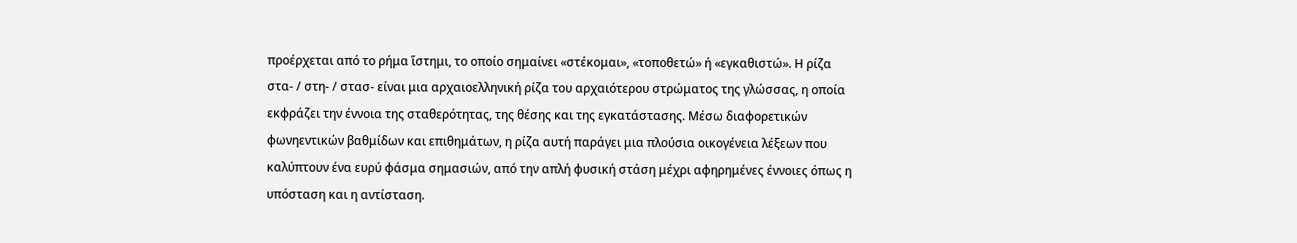προέρχεται από το ρήμα ἵστημι, το οποίο σημαίνει «στέκομαι», «τοποθετώ» ή «εγκαθιστώ». Η ρίζα στα- / στη- / στασ- είναι μια αρχαιοελληνική ρίζα του αρχαιότερου στρώματος της γλώσσας, η οποία εκφράζει την έννοια της σταθερότητας, της θέσης και της εγκατάστασης. Μέσω διαφορετικών φωνηεντικών βαθμίδων και επιθημάτων, η ρίζα αυτή παράγει μια πλούσια οικογένεια λέξεων που καλύπτουν ένα ευρύ φάσμα σημασιών, από την απλή φυσική στάση μέχρι αφηρημένες έννοιες όπως η υπόσταση και η αντίσταση.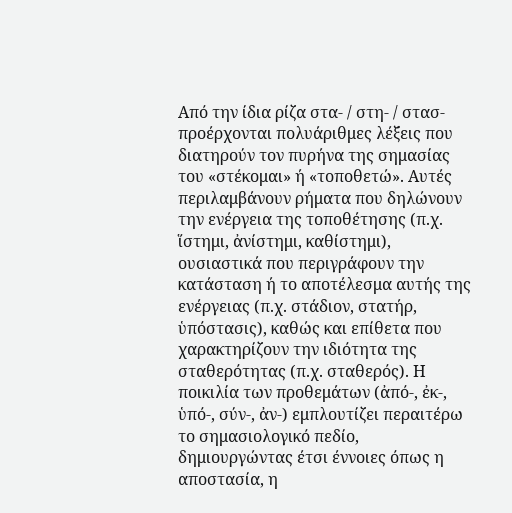Από την ίδια ρίζα στα- / στη- / στασ- προέρχονται πολυάριθμες λέξεις που διατηρούν τον πυρήνα της σημασίας του «στέκομαι» ή «τοποθετώ». Αυτές περιλαμβάνουν ρήματα που δηλώνουν την ενέργεια της τοποθέτησης (π.χ. ἵστημι, ἀνίστημι, καθίστημι), ουσιαστικά που περιγράφουν την κατάσταση ή το αποτέλεσμα αυτής της ενέργειας (π.χ. στάδιον, στατήρ, ὑπόστασις), καθώς και επίθετα που χαρακτηρίζουν την ιδιότητα της σταθερότητας (π.χ. σταθερός). Η ποικιλία των προθεμάτων (ἀπό-, ἐκ-, ὑπό-, σύν-, ἀν-) εμπλουτίζει περαιτέρω το σημασιολογικό πεδίο, δημιουργώντας έτσι έννοιες όπως η αποστασία, η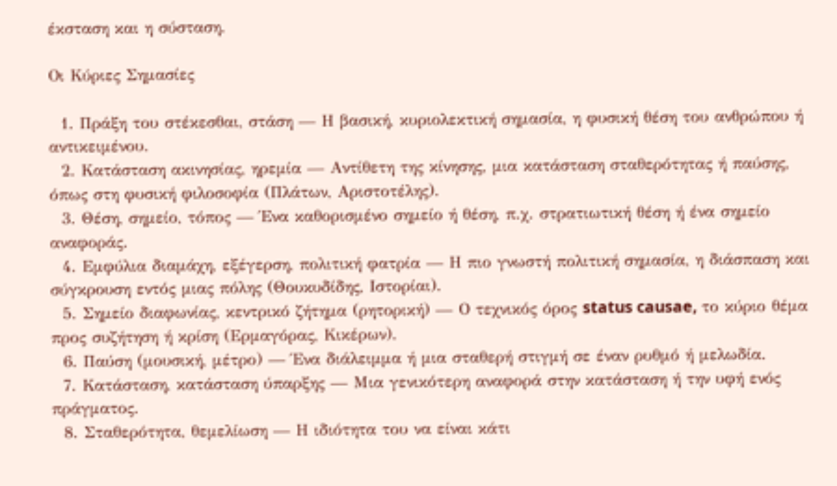έκσταση και η σύσταση.

Οι Κύριες Σημασίες

  1. Πράξη του στέκεσθαι, στάση — Η βασική, κυριολεκτική σημασία, η φυσική θέση του ανθρώπου ή αντικειμένου.
  2. Κατάσταση ακινησίας, ηρεμία — Αντίθετη της κίνησης, μια κατάσταση σταθερότητας ή παύσης, όπως στη φυσική φιλοσοφία (Πλάτων, Αριστοτέλης).
  3. Θέση, σημείο, τόπος — Ένα καθορισμένο σημείο ή θέση, π.χ. στρατιωτική θέση ή ένα σημείο αναφοράς.
  4. Εμφύλια διαμάχη, εξέγερση, πολιτική φατρία — Η πιο γνωστή πολιτική σημασία, η διάσπαση και σύγκρουση εντός μιας πόλης (Θουκυδίδης, Ιστορίαι).
  5. Σημείο διαφωνίας, κεντρικό ζήτημα (ρητορική) — Ο τεχνικός όρος status causae, το κύριο θέμα προς συζήτηση ή κρίση (Ερμαγόρας, Κικέρων).
  6. Παύση (μουσική, μέτρο) — Ένα διάλειμμα ή μια σταθερή στιγμή σε έναν ρυθμό ή μελωδία.
  7. Κατάσταση, κατάσταση ύπαρξης — Μια γενικότερη αναφορά στην κατάσταση ή την υφή ενός πράγματος.
  8. Σταθερότητα, θεμελίωση — Η ιδιότητα του να είναι κάτι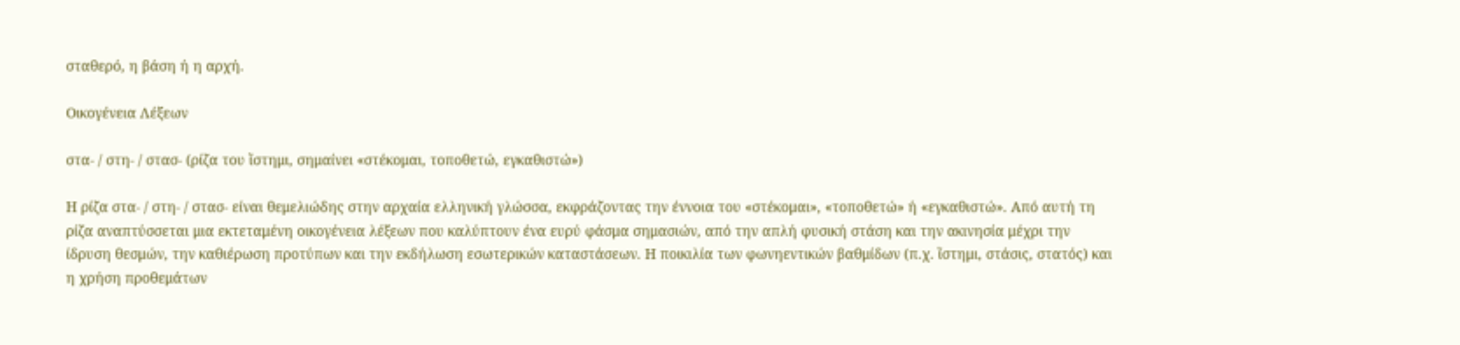σταθερό, η βάση ή η αρχή.

Οικογένεια Λέξεων

στα- / στη- / στασ- (ρίζα του ἵστημι, σημαίνει «στέκομαι, τοποθετώ, εγκαθιστώ»)

Η ρίζα στα- / στη- / στασ- είναι θεμελιώδης στην αρχαία ελληνική γλώσσα, εκφράζοντας την έννοια του «στέκομαι», «τοποθετώ» ή «εγκαθιστώ». Από αυτή τη ρίζα αναπτύσσεται μια εκτεταμένη οικογένεια λέξεων που καλύπτουν ένα ευρύ φάσμα σημασιών, από την απλή φυσική στάση και την ακινησία μέχρι την ίδρυση θεσμών, την καθιέρωση προτύπων και την εκδήλωση εσωτερικών καταστάσεων. Η ποικιλία των φωνηεντικών βαθμίδων (π.χ. ἵστημι, στάσις, στατός) και η χρήση προθεμάτων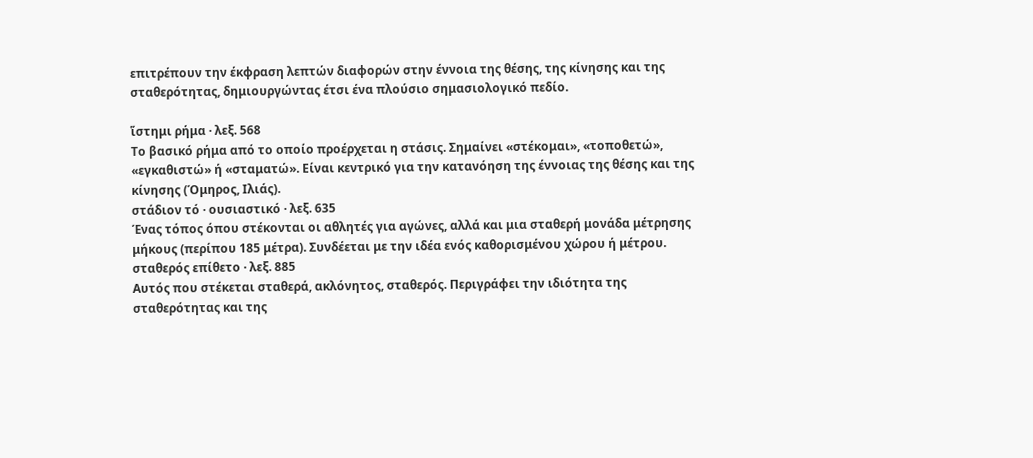επιτρέπουν την έκφραση λεπτών διαφορών στην έννοια της θέσης, της κίνησης και της σταθερότητας, δημιουργώντας έτσι ένα πλούσιο σημασιολογικό πεδίο.

ἵστημι ρήμα · λεξ. 568
Το βασικό ρήμα από το οποίο προέρχεται η στάσις. Σημαίνει «στέκομαι», «τοποθετώ», «εγκαθιστώ» ή «σταματώ». Είναι κεντρικό για την κατανόηση της έννοιας της θέσης και της κίνησης (Όμηρος, Ιλιάς).
στάδιον τό · ουσιαστικό · λεξ. 635
Ένας τόπος όπου στέκονται οι αθλητές για αγώνες, αλλά και μια σταθερή μονάδα μέτρησης μήκους (περίπου 185 μέτρα). Συνδέεται με την ιδέα ενός καθορισμένου χώρου ή μέτρου.
σταθερός επίθετο · λεξ. 885
Αυτός που στέκεται σταθερά, ακλόνητος, σταθερός. Περιγράφει την ιδιότητα της σταθερότητας και της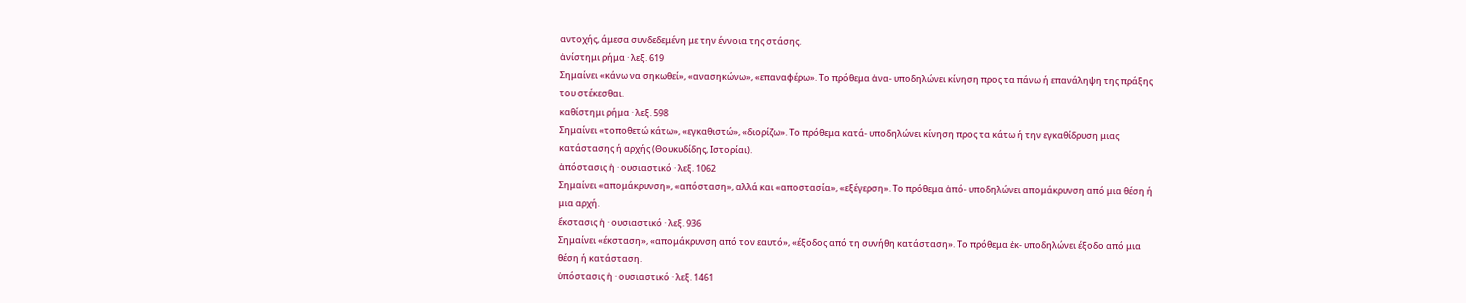αντοχής, άμεσα συνδεδεμένη με την έννοια της στάσης.
ἀνίστημι ρήμα · λεξ. 619
Σημαίνει «κάνω να σηκωθεί», «ανασηκώνω», «επαναφέρω». Το πρόθεμα ἀνα- υποδηλώνει κίνηση προς τα πάνω ή επανάληψη της πράξης του στέκεσθαι.
καθίστημι ρήμα · λεξ. 598
Σημαίνει «τοποθετώ κάτω», «εγκαθιστώ», «διορίζω». Το πρόθεμα κατά- υποδηλώνει κίνηση προς τα κάτω ή την εγκαθίδρυση μιας κατάστασης ή αρχής (Θουκυδίδης, Ιστορίαι).
ἀπόστασις ἡ · ουσιαστικό · λεξ. 1062
Σημαίνει «απομάκρυνση», «απόσταση», αλλά και «αποστασία», «εξέγερση». Το πρόθεμα ἀπό- υποδηλώνει απομάκρυνση από μια θέση ή μια αρχή.
ἔκστασις ἡ · ουσιαστικό · λεξ. 936
Σημαίνει «έκσταση», «απομάκρυνση από τον εαυτό», «έξοδος από τη συνήθη κατάσταση». Το πρόθεμα ἐκ- υποδηλώνει έξοδο από μια θέση ή κατάσταση.
ὑπόστασις ἡ · ουσιαστικό · λεξ. 1461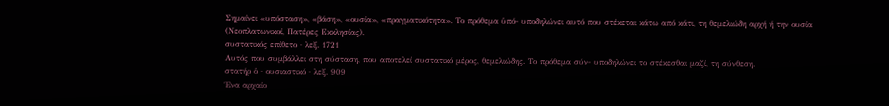Σημαίνει «υπόσταση», «βάση», «ουσία», «πραγματικότητα». Το πρόθεμα ὑπό- υποδηλώνει αυτό που στέκεται κάτω από κάτι, τη θεμελιώδη αρχή ή την ουσία (Νεοπλατωνικοί, Πατέρες Εκκλησίας).
συστατικός επίθετο · λεξ. 1721
Αυτός που συμβάλλει στη σύσταση, που αποτελεί συστατικό μέρος, θεμελιώδης. Το πρόθεμα σύν- υποδηλώνει το στέκεσθαι μαζί, τη σύνθεση.
στατήρ ὁ · ουσιαστικό · λεξ. 909
Ένα αρχαίο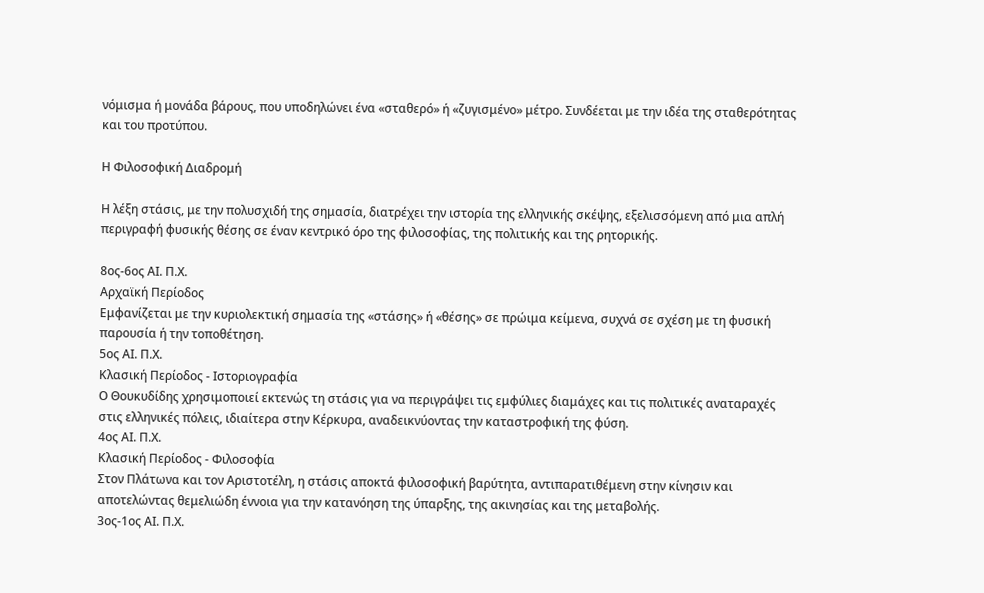νόμισμα ή μονάδα βάρους, που υποδηλώνει ένα «σταθερό» ή «ζυγισμένο» μέτρο. Συνδέεται με την ιδέα της σταθερότητας και του προτύπου.

Η Φιλοσοφική Διαδρομή

Η λέξη στάσις, με την πολυσχιδή της σημασία, διατρέχει την ιστορία της ελληνικής σκέψης, εξελισσόμενη από μια απλή περιγραφή φυσικής θέσης σε έναν κεντρικό όρο της φιλοσοφίας, της πολιτικής και της ρητορικής.

8ος-6ος ΑΙ. Π.Χ.
Αρχαϊκή Περίοδος
Εμφανίζεται με την κυριολεκτική σημασία της «στάσης» ή «θέσης» σε πρώιμα κείμενα, συχνά σε σχέση με τη φυσική παρουσία ή την τοποθέτηση.
5ος ΑΙ. Π.Χ.
Κλασική Περίοδος - Ιστοριογραφία
Ο Θουκυδίδης χρησιμοποιεί εκτενώς τη στάσις για να περιγράψει τις εμφύλιες διαμάχες και τις πολιτικές αναταραχές στις ελληνικές πόλεις, ιδιαίτερα στην Κέρκυρα, αναδεικνύοντας την καταστροφική της φύση.
4ος ΑΙ. Π.Χ.
Κλασική Περίοδος - Φιλοσοφία
Στον Πλάτωνα και τον Αριστοτέλη, η στάσις αποκτά φιλοσοφική βαρύτητα, αντιπαρατιθέμενη στην κίνησιν και αποτελώντας θεμελιώδη έννοια για την κατανόηση της ύπαρξης, της ακινησίας και της μεταβολής.
3ος-1ος ΑΙ. Π.Χ.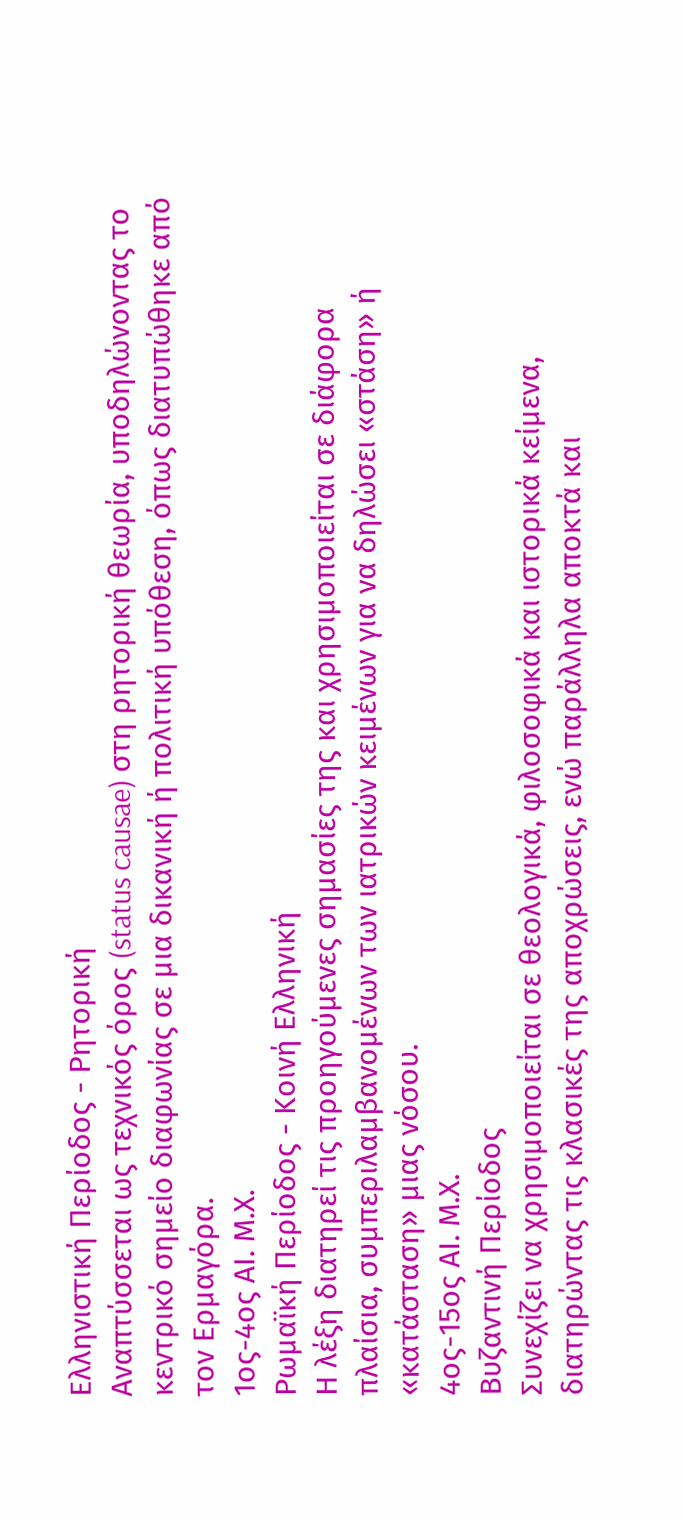Ελληνιστική Περίοδος - Ρητορική
Αναπτύσσεται ως τεχνικός όρος (status causae) στη ρητορική θεωρία, υποδηλώνοντας το κεντρικό σημείο διαφωνίας σε μια δικανική ή πολιτική υπόθεση, όπως διατυπώθηκε από τον Ερμαγόρα.
1ος-4ος ΑΙ. Μ.Χ.
Ρωμαϊκή Περίοδος - Κοινή Ελληνική
Η λέξη διατηρεί τις προηγούμενες σημασίες της και χρησιμοποιείται σε διάφορα πλαίσια, συμπεριλαμβανομένων των ιατρικών κειμένων για να δηλώσει «στάση» ή «κατάσταση» μιας νόσου.
4ος-15ος ΑΙ. Μ.Χ.
Βυζαντινή Περίοδος
Συνεχίζει να χρησιμοποιείται σε θεολογικά, φιλοσοφικά και ιστορικά κείμενα, διατηρώντας τις κλασικές της αποχρώσεις, ενώ παράλληλα αποκτά και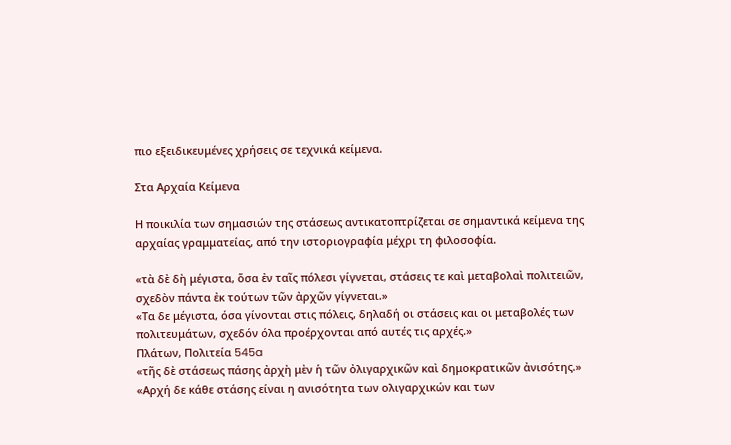πιο εξειδικευμένες χρήσεις σε τεχνικά κείμενα.

Στα Αρχαία Κείμενα

Η ποικιλία των σημασιών της στάσεως αντικατοπτρίζεται σε σημαντικά κείμενα της αρχαίας γραμματείας, από την ιστοριογραφία μέχρι τη φιλοσοφία.

«τὰ δὲ δὴ μέγιστα, ὅσα ἐν ταῖς πόλεσι γίγνεται, στάσεις τε καὶ μεταβολαὶ πολιτειῶν, σχεδὸν πάντα ἐκ τούτων τῶν ἀρχῶν γίγνεται.»
«Τα δε μέγιστα, όσα γίνονται στις πόλεις, δηλαδή οι στάσεις και οι μεταβολές των πολιτευμάτων, σχεδόν όλα προέρχονται από αυτές τις αρχές.»
Πλάτων, Πολιτεία 545a
«τῆς δὲ στάσεως πάσης ἀρχὴ μὲν ἡ τῶν ὀλιγαρχικῶν καὶ δημοκρατικῶν ἀνισότης.»
«Αρχή δε κάθε στάσης είναι η ανισότητα των ολιγαρχικών και των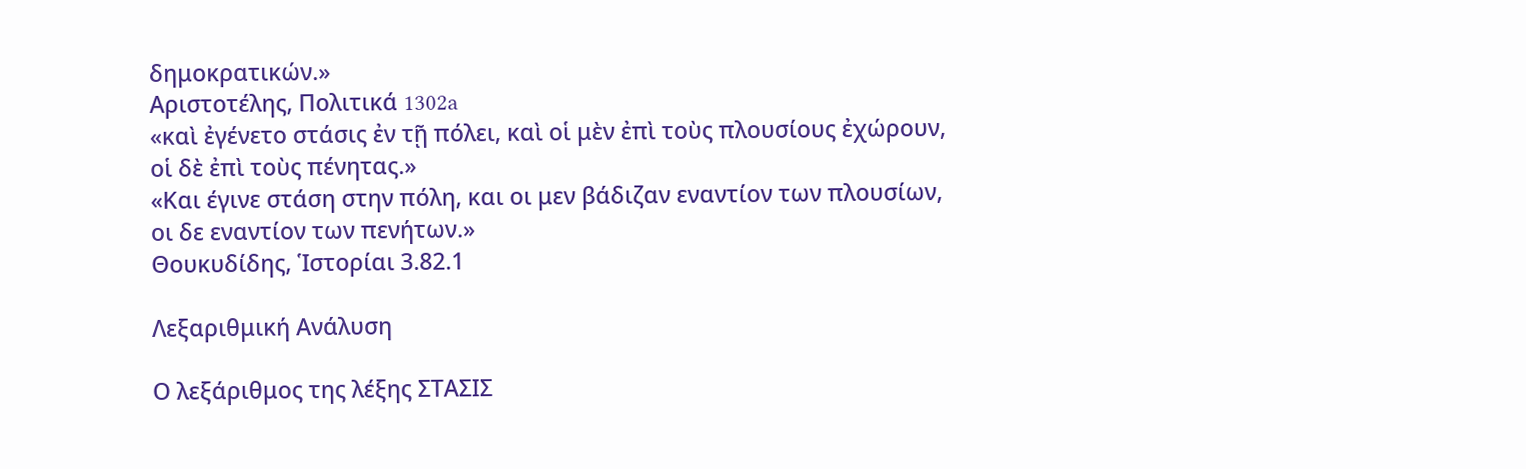δημοκρατικών.»
Αριστοτέλης, Πολιτικά 1302a
«καὶ ἐγένετο στάσις ἐν τῇ πόλει, καὶ οἱ μὲν ἐπὶ τοὺς πλουσίους ἐχώρουν, οἱ δὲ ἐπὶ τοὺς πένητας.»
«Και έγινε στάση στην πόλη, και οι μεν βάδιζαν εναντίον των πλουσίων, οι δε εναντίον των πενήτων.»
Θουκυδίδης, Ἱστορίαι 3.82.1

Λεξαριθμική Ανάλυση

Ο λεξάριθμος της λέξης ΣΤΑΣΙΣ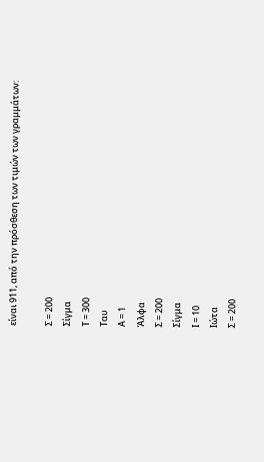είναι 911, από την πρόσθεση των τιμών των γραμμάτων:

Σ = 200
Σίγμα
Τ = 300
Ταυ
Α = 1
Άλφα
Σ = 200
Σίγμα
Ι = 10
Ιώτα
Σ = 200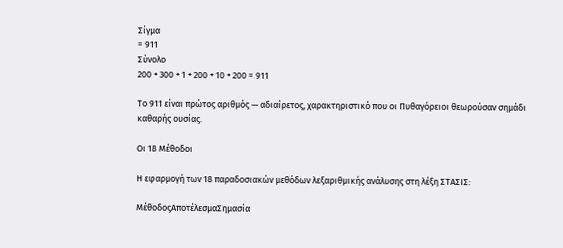Σίγμα
= 911
Σύνολο
200 + 300 + 1 + 200 + 10 + 200 = 911

Το 911 είναι πρώτος αριθμός — αδιαίρετος, χαρακτηριστικό που οι Πυθαγόρειοι θεωρούσαν σημάδι καθαρής ουσίας.

Οι 18 Μέθοδοι

Η εφαρμογή των 18 παραδοσιακών μεθόδων λεξαριθμικής ανάλυσης στη λέξη ΣΤΑΣΙΣ:

ΜέθοδοςΑποτέλεσμαΣημασία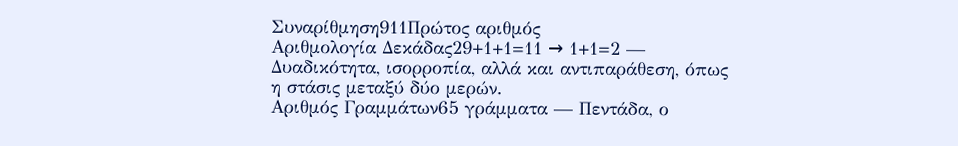Συναρίθμηση911Πρώτος αριθμός
Αριθμολογία Δεκάδας29+1+1=11 → 1+1=2 — Δυαδικότητα, ισορροπία, αλλά και αντιπαράθεση, όπως η στάσις μεταξύ δύο μερών.
Αριθμός Γραμμάτων65 γράμματα — Πεντάδα, ο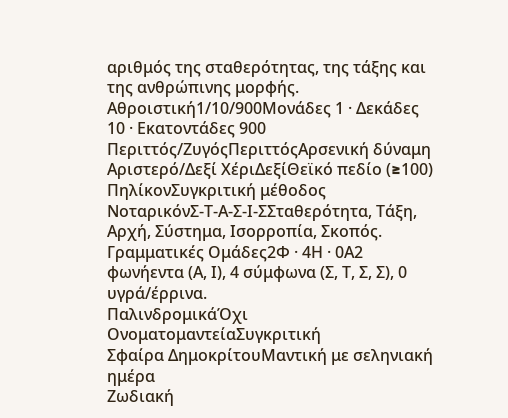αριθμός της σταθερότητας, της τάξης και της ανθρώπινης μορφής.
Αθροιστική1/10/900Μονάδες 1 · Δεκάδες 10 · Εκατοντάδες 900
Περιττός/ΖυγόςΠεριττόςΑρσενική δύναμη
Αριστερό/Δεξί ΧέριΔεξίΘεϊκό πεδίο (≥100)
ΠηλίκονΣυγκριτική μέθοδος
ΝοταρικόνΣ-Τ-Α-Σ-Ι-ΣΣταθερότητα, Τάξη, Αρχή, Σύστημα, Ισορροπία, Σκοπός.
Γραμματικές Ομάδες2Φ · 4Η · 0Α2 φωνήεντα (Α, Ι), 4 σύμφωνα (Σ, Τ, Σ, Σ), 0 υγρά/έρρινα.
ΠαλινδρομικάΌχι
ΟνοματομαντείαΣυγκριτική
Σφαίρα ΔημοκρίτουΜαντική με σεληνιακή ημέρα
Ζωδιακή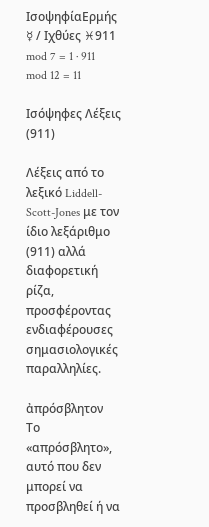ΙσοψηφίαΕρμής ☿ / Ιχθύες ♓911 mod 7 = 1 · 911 mod 12 = 11

Ισόψηφες Λέξεις (911)

Λέξεις από το λεξικό Liddell-Scott-Jones με τον ίδιο λεξάριθμο (911) αλλά διαφορετική ρίζα, προσφέροντας ενδιαφέρουσες σημασιολογικές παραλληλίες.

ἀπρόσβλητον
Το «απρόσβλητο», αυτό που δεν μπορεί να προσβληθεί ή να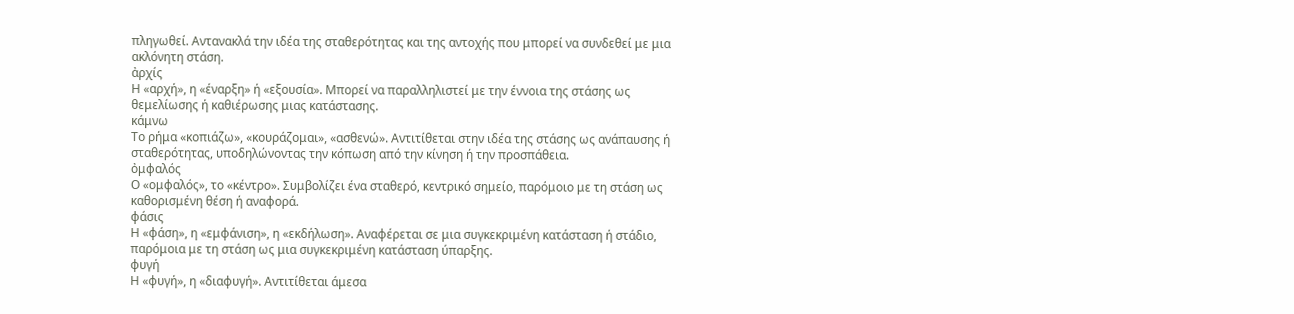πληγωθεί. Αντανακλά την ιδέα της σταθερότητας και της αντοχής που μπορεί να συνδεθεί με μια ακλόνητη στάση.
ἀρχίς
Η «αρχή», η «έναρξη» ή «εξουσία». Μπορεί να παραλληλιστεί με την έννοια της στάσης ως θεμελίωσης ή καθιέρωσης μιας κατάστασης.
κάμνω
Το ρήμα «κοπιάζω», «κουράζομαι», «ασθενώ». Αντιτίθεται στην ιδέα της στάσης ως ανάπαυσης ή σταθερότητας, υποδηλώνοντας την κόπωση από την κίνηση ή την προσπάθεια.
ὀμφαλός
Ο «ομφαλός», το «κέντρο». Συμβολίζει ένα σταθερό, κεντρικό σημείο, παρόμοιο με τη στάση ως καθορισμένη θέση ή αναφορά.
φάσις
Η «φάση», η «εμφάνιση», η «εκδήλωση». Αναφέρεται σε μια συγκεκριμένη κατάσταση ή στάδιο, παρόμοια με τη στάση ως μια συγκεκριμένη κατάσταση ύπαρξης.
φυγή
Η «φυγή», η «διαφυγή». Αντιτίθεται άμεσα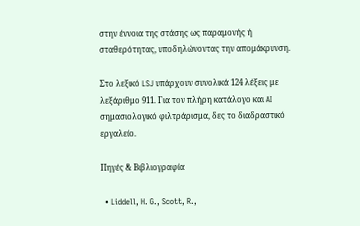στην έννοια της στάσης ως παραμονής ή σταθερότητας, υποδηλώνοντας την απομάκρυνση.

Στο λεξικό LSJ υπάρχουν συνολικά 124 λέξεις με λεξάριθμο 911. Για τον πλήρη κατάλογο και AI σημασιολογικό φιλτράρισμα, δες το διαδραστικό εργαλείο.

Πηγές & Βιβλιογραφία

  • Liddell, H. G., Scott, R.,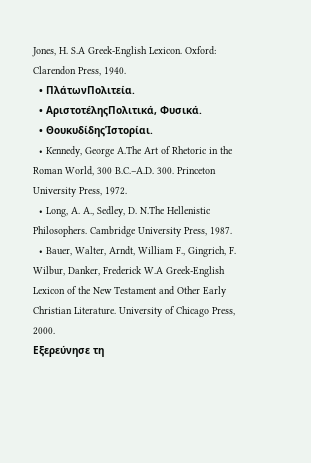Jones, H. S.A Greek-English Lexicon. Oxford: Clarendon Press, 1940.
  • ΠλάτωνΠολιτεία.
  • ΑριστοτέληςΠολιτικά, Φυσικά.
  • ΘουκυδίδηςἹστορίαι.
  • Kennedy, George A.The Art of Rhetoric in the Roman World, 300 B.C.–A.D. 300. Princeton University Press, 1972.
  • Long, A. A., Sedley, D. N.The Hellenistic Philosophers. Cambridge University Press, 1987.
  • Bauer, Walter, Arndt, William F., Gingrich, F. Wilbur, Danker, Frederick W.A Greek-English Lexicon of the New Testament and Other Early Christian Literature. University of Chicago Press, 2000.
Εξερεύνησε τη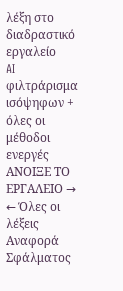λέξη στο διαδραστικό εργαλείο
AI φιλτράρισμα ισόψηφων + όλες οι μέθοδοι ενεργές
ΑΝΟΙΞΕ ΤΟ ΕΡΓΑΛΕΙΟ →
← Όλες οι λέξεις
Αναφορά Σφάλματος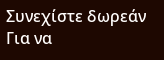Συνεχίστε δωρεάν
Για να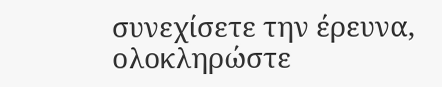συνεχίσετε την έρευνα, ολοκληρώστε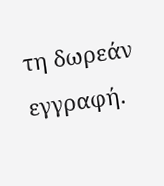τη δωρεάν εγγραφή.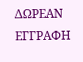ΔΩΡΕΑΝ ΕΓΓΡΑΦΗ